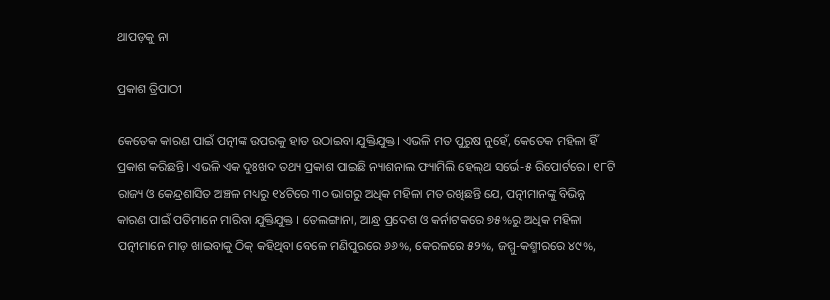ଥାପଡ଼କୁ ନା

ପ୍ରକାଶ ତ୍ରିପାଠୀ

କେତେକ କାରଣ ପାଇଁ ପତ୍ନୀଙ୍କ ଉପରକୁ ହାତ ଉଠାଇବା ଯୁକ୍ତିଯୁକ୍ତ। ଏଭଳି ମତ ପୁରୁଷ ନୁହେଁ, କେତେକ ମହିଳା ହିଁ ପ୍ରକାଶ କରିଛନ୍ତି। ଏଭଳି ଏକ ଦୁଃଖଦ ତଥ୍ୟ ପ୍ରକାଶ ପାଇଛି ନ୍ୟାଶନାଲ ଫ୍ୟାମିଲି ହେଲ୍‌ଥ ସର୍ଭେ-୫ ରିପୋର୍ଟରେ। ୧୮ଟି ରାଜ୍ୟ ଓ କେନ୍ଦ୍ରଶାସିତ ଅଞ୍ଚଳ ମଧ୍ୟରୁ ୧୪ଟିରେ ୩୦ ଭାଗରୁ ଅଧିକ ମହିଳା ମତ ରଖିଛନ୍ତି ଯେ, ପତ୍ନୀମାନଙ୍କୁ ବିଭିନ୍ନ କାରଣ ପାଇଁ ପତିମାନେ ମାରିବା ଯୁକ୍ତିଯୁକ୍ତ । ତେଲଙ୍ଗାନା, ଆନ୍ଧ୍ର ପ୍ରଦେଶ ଓ କର୍ନାଟକରେ ୭୫%ରୁ ଅଧିକ ମହିଳା ପତ୍ନୀମାନେ ମାଡ଼ ଖାଇବାକୁ ଠିକ୍‌ କହିଥିବା ବେଳେ ମଣିପୁରରେ ୬୬%, କେରଳରେ ୫୨%, ଜମ୍ମୁ-କଶ୍ମୀରରେ ୪୯%,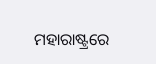ମହାରାଷ୍ଟ୍ରରେ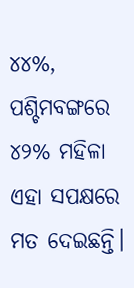୪୪%, ପଶ୍ଚିମବଙ୍ଗରେ ୪୨% ମହିଳା ଏହା ସପକ୍ଷରେ ମତ ଦେଇଛନ୍ତି।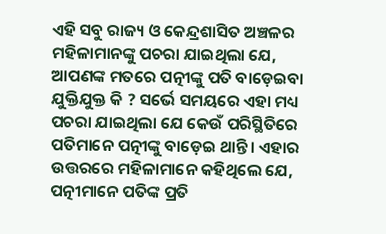ଏହି ସବୁ ରାଜ୍ୟ ଓ କେନ୍ଦ୍ରଶାସିତ ଅଞ୍ଚଳର ମହିଳାମାନଙ୍କୁ ପଚରା ଯାଇଥିଲା ଯେ, ଆପଣଙ୍କ ମତରେ ପତ୍ନୀଙ୍କୁ ପତି ବାଡ଼େଇବା ଯୁକ୍ତିଯୁକ୍ତ କି ? ସର୍ଭେ ସମୟରେ ଏହା ମଧ୍ୟ ପଚରା ଯାଇଥିଲା ଯେ କେଉଁ ପରିସ୍ଥିତିରେ ପତିମାନେ ପତ୍ନୀଙ୍କୁ ବାଡ଼େଇ ଥାନ୍ତି। ଏହାର ଉତ୍ତରରେ ମହିଳାମାନେ କହିଥିଲେ ଯେ, ପତ୍ନୀମାନେ ପତିଙ୍କ ପ୍ରତି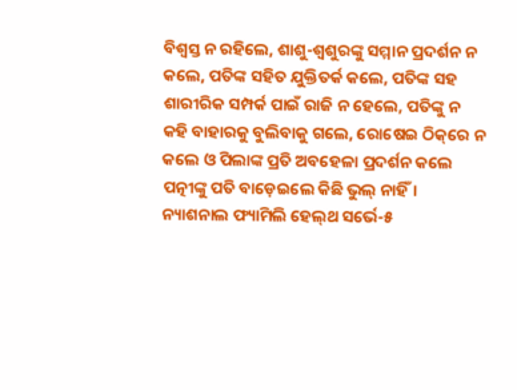ବିଶ୍ୱସ୍ତ ନ ରହିଲେ, ଶାଶୁ-ଶ୍ୱଶୁରଙ୍କୁ ସମ୍ମାନ ପ୍ରଦର୍ଶନ ନ କଲେ, ପତିଙ୍କ ସହିତ ଯୁକ୍ତିତର୍କ କଲେ, ପତିଙ୍କ ସହ ଶାରୀରିକ ସମ୍ପର୍କ ପାଇଁ ରାଜି ନ ହେଲେ, ପତିଙ୍କୁ ନ କହି ବାହାରକୁ ବୁଲିବାକୁ ଗଲେ, ରୋଷେଇ ଠିକ୍‌ରେ ନ କଲେ ଓ ପିଲାଙ୍କ ପ୍ରତି ଅବହେଳା ପ୍ରଦର୍ଶନ କଲେ ପତ୍ନୀଙ୍କୁ ପତି ବାଡ଼େଇଲେ କିଛି ଭୁଲ୍‌ ନାହିଁ।
ନ୍ୟାଶନାଲ ଫ୍ୟାମିଲି ହେଲ୍‌ଥ ସର୍ଭେ-୫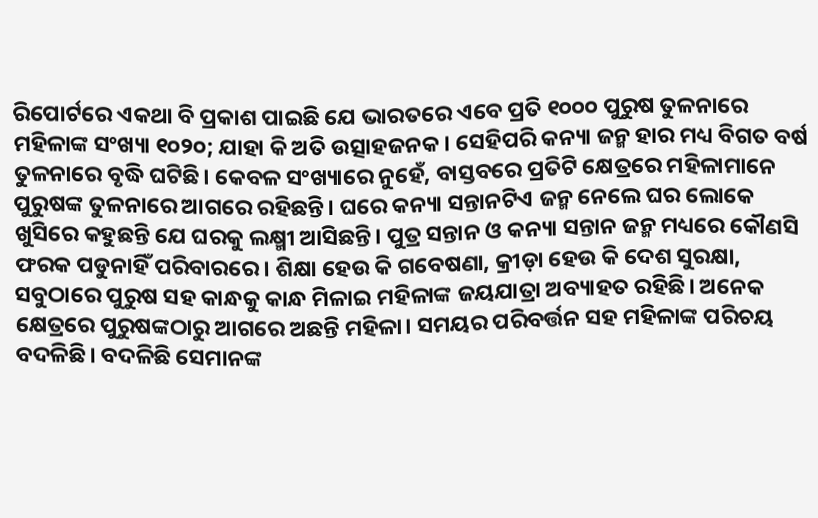ରିପୋର୍ଟରେ ଏକଥା ବି ପ୍ରକାଶ ପାଇଛି ଯେ ଭାରତରେ ଏବେ ପ୍ରତି ୧୦୦୦ ପୁରୁଷ ତୁଳନାରେ ମହିଳାଙ୍କ ସଂଖ୍ୟା ୧୦୨୦; ଯାହା କି ଅତି ଉତ୍ସାହଜନକ। ସେହିପରି କନ୍ୟା ଜନ୍ମ ହାର ମଧ୍ୟ ବିଗତ ବର୍ଷ ତୁଳନାରେ ବୃଦ୍ଧି ଘଟିଛି। କେବଳ ସଂଖ୍ୟାରେ ନୁହେଁ, ବାସ୍ତବରେ ପ୍ରତିଟି କ୍ଷେତ୍ରରେ ମହିଳାମାନେ ପୁରୁଷଙ୍କ ତୁଳନାରେ ଆଗରେ ରହିଛନ୍ତି। ଘରେ କନ୍ୟା ସନ୍ତାନଟିଏ ଜନ୍ମ ନେଲେ ଘର ଲୋକେ ଖୁସିରେ କହୁଛନ୍ତି ଯେ ଘରକୁ ଲକ୍ଷ୍ମୀ ଆସିଛନ୍ତି। ପୁତ୍ର ସନ୍ତାନ ଓ କନ୍ୟା ସନ୍ତାନ ଜନ୍ମ ମଧ୍ୟରେ କୌଣସି ଫରକ ପଡୁନାହିଁ ପରିବାରରେ। ଶିକ୍ଷା ହେଉ କି ଗବେଷଣା, କ୍ରୀଡ଼ା ହେଉ କି ଦେଶ ସୁରକ୍ଷା, ସବୁଠାରେ ପୁରୁଷ ସହ କାନ୍ଧକୁ କାନ୍ଧ ମିଳାଇ ମହିଳାଙ୍କ ଜୟଯାତ୍ରା ଅବ୍ୟାହତ ରହିଛି। ଅନେକ କ୍ଷେତ୍ରରେ ପୁରୁଷଙ୍କଠାରୁ ଆଗରେ ଅଛନ୍ତି ମହିଳା। ସମୟର ପରିବର୍ତ୍ତନ ସହ ମହିଳାଙ୍କ ପରିଚୟ ବଦଳିଛି। ବଦଳିଛି ସେମାନଙ୍କ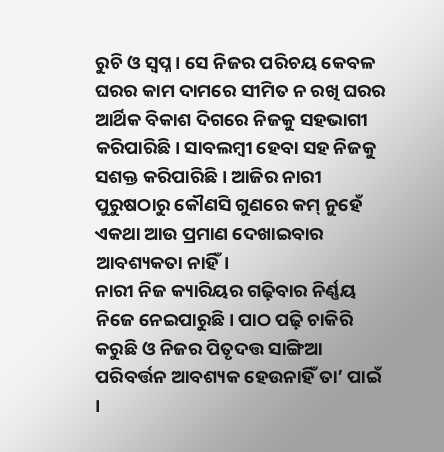ରୁଚି ଓ ସ୍ବପ୍ନ। ସେ ନିଜର ପରିଚୟ କେବଳ ଘରର କାମ ଦାମରେ ସୀମିତ ନ ରଖି ଘରର ଆର୍ଥିକ ବିକାଶ ଦିଗରେ ନିଜକୁ ସହଭାଗୀ କରିପାରିଛି। ସାବଲମ୍ବୀ ହେବା ସହ ନିଜକୁ ସଶକ୍ତ କରିପାରିଛି। ଆଜିର ନାରୀ ପୁରୁଷଠାରୁ କୌଣସି ଗୁଣରେ କମ୍‌ ନୁହେଁ ଏକଥା ଆଉ ପ୍ରମାଣ ଦେଖାଇବାର ଆବଶ୍ୟକତା ନାହିଁ।
ନାରୀ ନିଜ କ୍ୟାରିୟର ଗଢ଼ିବାର ନିର୍ଣ୍ଣୟ ନିଜେ ନେଇପାରୁଛି। ପାଠ ପଢ଼ି ଚାକିରି କରୁଛି ଓ ନିଜର ପିତୃଦତ୍ତ ସାଙ୍ଗିଆ ପରିବର୍ତ୍ତନ ଆବଶ୍ୟକ ହେଉନାହିଁ ତା’ ପାଇଁ ।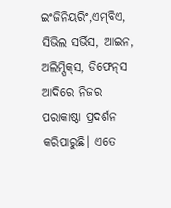ଇଂଜିନିୟରିଂ,ଏମ୍‌ବିଏ, ସିଭିଲ ସର୍ଭିସ, ଆଇନ, ଅଲିମ୍ପିକ୍‌ସ, ଡିଫେନ୍‌ସ ଆଦିରେ ନିଜର ପରାକାଷ୍ଠା ପ୍ରଦର୍ଶନ କରିପାରୁଛି। ଏତେ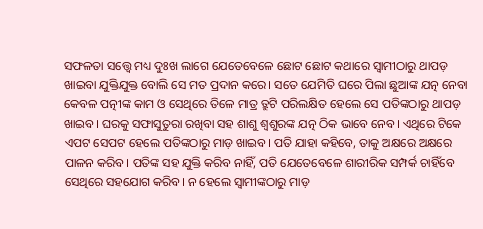ସଫଳତା ସତ୍ତ୍ୱେ ମଧ୍ୟ ଦୁଃଖ ଲାଗେ ଯେତେବେଳେ ଛୋଟ ଛୋଟ କଥାରେ ସ୍ବାମୀଠାରୁ ଥାପଡ଼ ଖାଇବା ଯୁକ୍ତିଯୁକ୍ତ ବୋଲି ସେ ମତ ପ୍ରଦାନ କରେ। ସତେ ଯେମିତି ଘରେ ପିଲା ଛୁଆଙ୍କ ଯତ୍ନ ନେବା କେବଳ ପତ୍ନୀଙ୍କ କାମ ଓ ସେଥିରେ ତିଳେ ମାତ୍ର ତ୍ରୁଟି ପରିଲକ୍ଷିତ ହେଲେ ସେ ପତିଙ୍କଠାରୁ ଥାପଡ଼ ଖାଇବ। ଘରକୁ ସଫାସୁତୁରା ରଖିବା ସହ ଶାଶୁ ଶ୍ୱଶୁରଙ୍କ ଯତ୍ନ ଠିକ ଭାବେ ନେବ। ଏଥିରେ ଟିକେ ଏପଟ ସେପଟ ହେଲେ ପତିଙ୍କଠାରୁ ମାଡ଼ ଖାଇବ। ପତି ଯାହା କହିବେ, ତାକୁ ଅକ୍ଷରେ ଅକ୍ଷରେ ପାଳନ କରିବ। ପତିଙ୍କ ସହ ଯୁକ୍ତି କରିବ ନାହିଁ, ପତି ଯେତେବେଳେ ଶାରୀରିକ ସମ୍ପର୍କ ଚାହିଁବେ ସେଥିରେ ସହଯୋଗ କରିବ। ନ ହେଲେ ସ୍ବାମୀଙ୍କଠାରୁ ମାଡ଼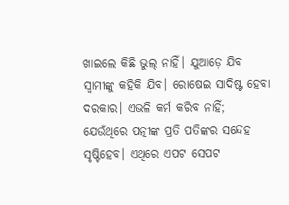ଖାଇଲେ କିଛି ଭୁଲ୍‌ ନାହିଁ। ଯୁଆଡ଼େ ଯିବ ସ୍ବାମୀଙ୍କୁ କହିକି ଯିବ। ରୋଷେଇ ସାଦିଷ୍ଟ ହେବା ଦରକାର। ଏଭଳି କର୍ମ କରିବ ନାହିଁ; ଯେଉଁଥିରେ ପତ୍ନୀଙ୍କ ପ୍ରତି ପତିଙ୍କର ସନ୍ଦେହ ସୃଷ୍ଟିହେବ। ଏଥିରେ ଏପଟ ସେପଟ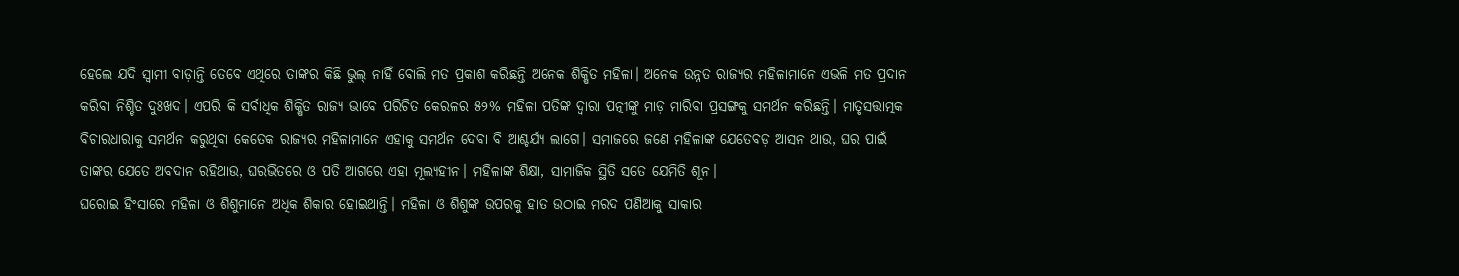ହେଲେ ଯଦି ସ୍ବାମୀ ବାଡ଼ାନ୍ତି ତେବେ ଏଥିରେ ତାଙ୍କର କିଛି ଭୁଲ୍‌ ନାହିଁ ବୋଲି ମତ ପ୍ରକାଶ କରିଛନ୍ତି ଅନେକ ଶିକ୍ଷିତ ମହିଳା। ଅନେକ ଉନ୍ନତ ରାଜ୍ୟର ମହିଳାମାନେ ଏଭଳି ମତ ପ୍ରଦାନ କରିବା ନିଶ୍ଚିତ ଦୁଃଖଦ। ଏପରି କି ସର୍ବାଧିକ ଶିକ୍ଷିତ ରାଜ୍ୟ ଭାବେ ପରିଚିତ କେରଳର ୫୨% ମହିଳା ପତିଙ୍କ ଦ୍ୱାରା ପତ୍ନୀଙ୍କୁ ମାଡ଼ ମାରିବା ପ୍ରସଙ୍ଗକୁ ସମର୍ଥନ କରିଛନ୍ତି। ମାତୃସତ୍ତାତ୍ମକ ବିଚାରଧାରାକୁ ସମର୍ଥନ କରୁଥିବା କେତେକ ରାଜ୍ୟର ମହିଳାମାନେ ଏହାକୁ ସମର୍ଥନ ଦେବା ବି ଆଶ୍ଚର୍ଯ୍ୟ ଲାଗେ। ସମାଜରେ ଜଣେ ମହିଳାଙ୍କ ଯେତେବଡ଼ ଆସନ ଥାଉ, ଘର ପାଇଁ ତାଙ୍କର ଯେତେ ଅବଦାନ ରହିଥାଉ, ଘରଭିତରେ ଓ ପତି ଆଗରେ ଏହା ମୂଲ୍ୟହୀନ। ମହିଳାଙ୍କ ଶିକ୍ଷା, ସାମାଜିକ ସ୍ଥିତି ସତେ ଯେମିତି ଶୂନ।
ଘରୋଇ ହିଂସାରେ ମହିଳା ଓ ଶିଶୁମାନେ ଅଧିକ ଶିକାର ହୋଇଥାନ୍ତି। ମହିଳା ଓ ଶିଶୁଙ୍କ ଉପରକୁ ହାତ ଉଠାଇ ମରଦ ପଣିଆକୁ ସାକାର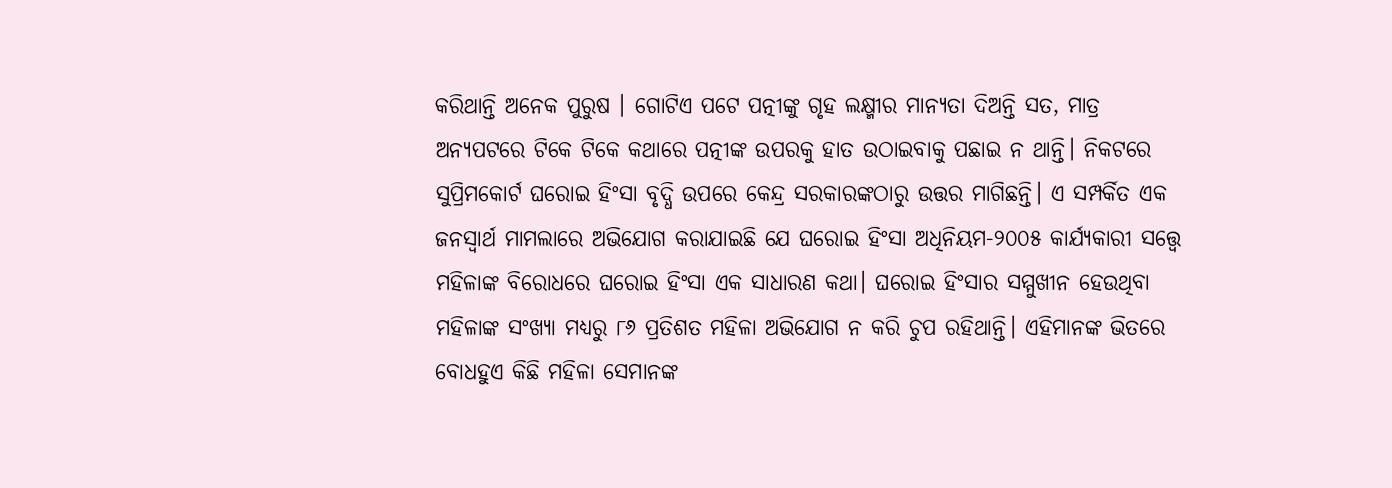କରିଥାନ୍ତି ଅନେକ ପୁରୁଷ । ଗୋଟିଏ ପଟେ ପତ୍ନୀଙ୍କୁ ଗୃହ ଲକ୍ଷ୍ମୀର ମାନ୍ୟତା ଦିଅନ୍ତି ସତ, ମାତ୍ର ଅନ୍ୟପଟରେ ଟିକେ ଟିକେ କଥାରେ ପତ୍ନୀଙ୍କ ଉପରକୁ ହାତ ଉଠାଇବାକୁ ପଛାଇ ନ ଥାନ୍ତି। ନିକଟରେ ସୁପ୍ରିମକୋର୍ଟ ଘରୋଇ ହିଂସା ବୃଦ୍ଧି ଉପରେ କେନ୍ଦ୍ର ସରକାରଙ୍କଠାରୁ ଉତ୍ତର ମାଗିଛନ୍ତି। ଏ ସମ୍ପର୍କିତ ଏକ ଜନସ୍ବାର୍ଥ ମାମଲାରେ ଅଭିଯୋଗ କରାଯାଇଛି ଯେ ଘରୋଇ ହିଂସା ଅଧିନିୟମ-୨୦୦୫ କାର୍ଯ୍ୟକାରୀ ସତ୍ତ୍ୱେ ମହିଳାଙ୍କ ବିରୋଧରେ ଘରୋଇ ହିଂସା ଏକ ସାଧାରଣ କଥା। ଘରୋଇ ହିଂସାର ସମ୍ମୁଖୀନ ହେଉଥିବା ମହିଳାଙ୍କ ସଂଖ୍ୟା ମଧ୍ୟରୁ ୮୬ ପ୍ରତିଶତ ମହିଳା ଅଭିଯୋଗ ନ କରି ଚୁପ ରହିଥାନ୍ତି। ଏହିମାନଙ୍କ ଭିତରେ ବୋଧହୁଏ କିଛି ମହିଳା ସେମାନଙ୍କ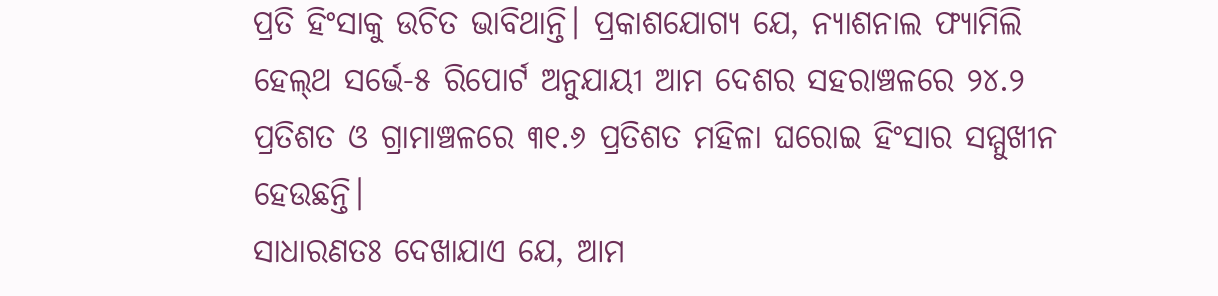ପ୍ରତି ହିଂସାକୁ ଉଚିତ ଭାବିଥାନ୍ତି। ପ୍ରକାଶଯୋଗ୍ୟ ଯେ, ନ୍ୟାଶନାଲ ଫ୍ୟାମିଲି ହେଲ୍‌ଥ ସର୍ଭେ-୫ ରିପୋର୍ଟ ଅନୁଯାୟୀ ଆମ ଦେଶର ସହରାଞ୍ଚଳରେ ୨୪.୨ ପ୍ରତିଶତ ଓ ଗ୍ରାମାଞ୍ଚଳରେ ୩୧.୬ ପ୍ରତିଶତ ମହିଳା ଘରୋଇ ହିଂସାର ସମ୍ମୁଖୀନ ହେଉଛନ୍ତି।
ସାଧାରଣତଃ ଦେଖାଯାଏ ଯେ, ଆମ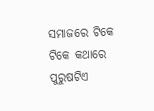ସମାଜରେ ଟିକେ ଟିକେ କଥାରେ ପୁରୁଷଟିଏ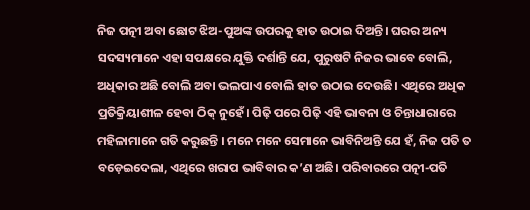ନିଜ ପତ୍ନୀ ଅବା ଛୋଟ ଝିଅ-ପୁଅଙ୍କ ଉପରକୁ ହାତ ଉଠାଇ ଦିଅନ୍ତି। ଘରର ଅନ୍ୟ ସଦସ୍ୟମାନେ ଏହା ସପକ୍ଷରେ ଯୁକ୍ତି ଦର୍ଶାନ୍ତି ଯେ, ପୁରୁଷଟି ନିଜର ଭାବେ ବୋଲି, ଅଧିକାର ଅଛି ବୋଲି ଅବା ଭଲପାଏ ବୋଲି ହାତ ଉଠାଇ ଦେଉଛି। ଏଥିରେ ଅଧିକ ପ୍ରତିକ୍ରିୟାଶୀଳ ହେବା ଠିକ୍‌ ନୁହେଁ। ପିଢ଼ି ପରେ ପିଢ଼ି ଏହି ଭାବନା ଓ ଚିନ୍ତାଧାରାରେ ମହିଳାମାନେ ଗତି କରୁଛନ୍ତି । ମନେ ମନେ ସେମାନେ ଭାବିନିଅନ୍ତି ଯେ ହଁ, ନିଜ ପତି ତ ବଡ଼େଇଦେଲା, ଏଥିରେ ଖରାପ ଭାବିବାର କ’ଣ ଅଛି। ପରିବାରରେ ପତ୍ନୀ-ପତି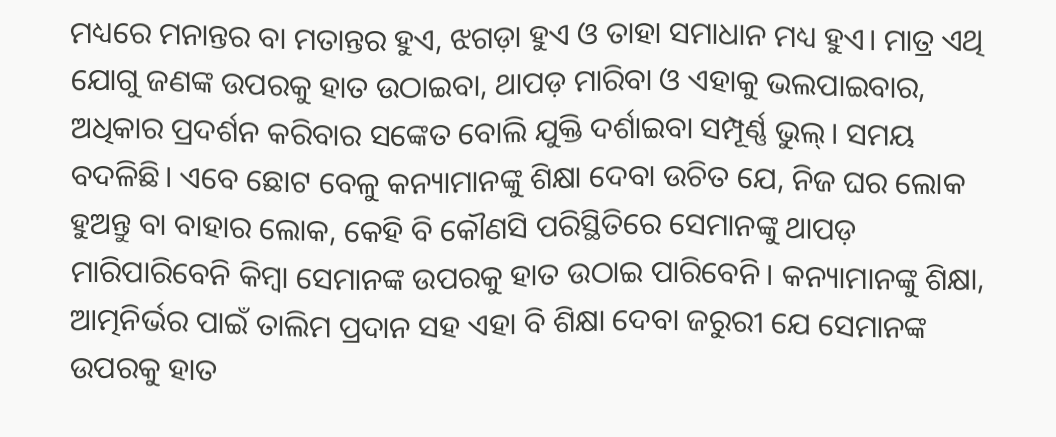ମଧ୍ୟରେ ମନାନ୍ତର ବା ମତାନ୍ତର ହୁଏ, ଝଗଡ଼ା ହୁଏ ଓ ତାହା ସମାଧାନ ମଧ୍ୟ ହୁଏ। ମାତ୍ର ଏଥି ଯୋଗୁ ଜଣଙ୍କ ଉପରକୁ ହାତ ଉଠାଇବା, ଥାପଡ଼ ମାରିବା ଓ ଏହାକୁ ଭଲପାଇବାର, ଅଧିକାର ପ୍ରଦର୍ଶନ କରିବାର ସଙ୍କେତ ବୋଲି ଯୁକ୍ତି ଦର୍ଶାଇବା ସମ୍ପୂର୍ଣ୍ଣ ଭୁଲ୍‌। ସମୟ ବଦଳିଛି। ଏବେ ଛୋଟ ବେଳୁ କନ୍ୟାମାନଙ୍କୁ ଶିକ୍ଷା ଦେବା ଉଚିତ ଯେ, ନିଜ ଘର ଲୋକ ହୁଅନ୍ତୁ ବା ବାହାର ଲୋକ, କେହି ବି କୌଣସି ପରିସ୍ଥିତିରେ ସେମାନଙ୍କୁ ଥାପଡ଼ ମାରିପାରିବେନି କିମ୍ବା ସେମାନଙ୍କ ଉପରକୁ ହାତ ଉଠାଇ ପାରିବେନି। କନ୍ୟାମାନଙ୍କୁ ଶିକ୍ଷା, ଆତ୍ମନିର୍ଭର ପାଇଁ ତାଲିମ ପ୍ରଦାନ ସହ ଏହା ବି ଶିକ୍ଷା ଦେବା ଜରୁରୀ ଯେ ସେମାନଙ୍କ ଉପରକୁ ହାତ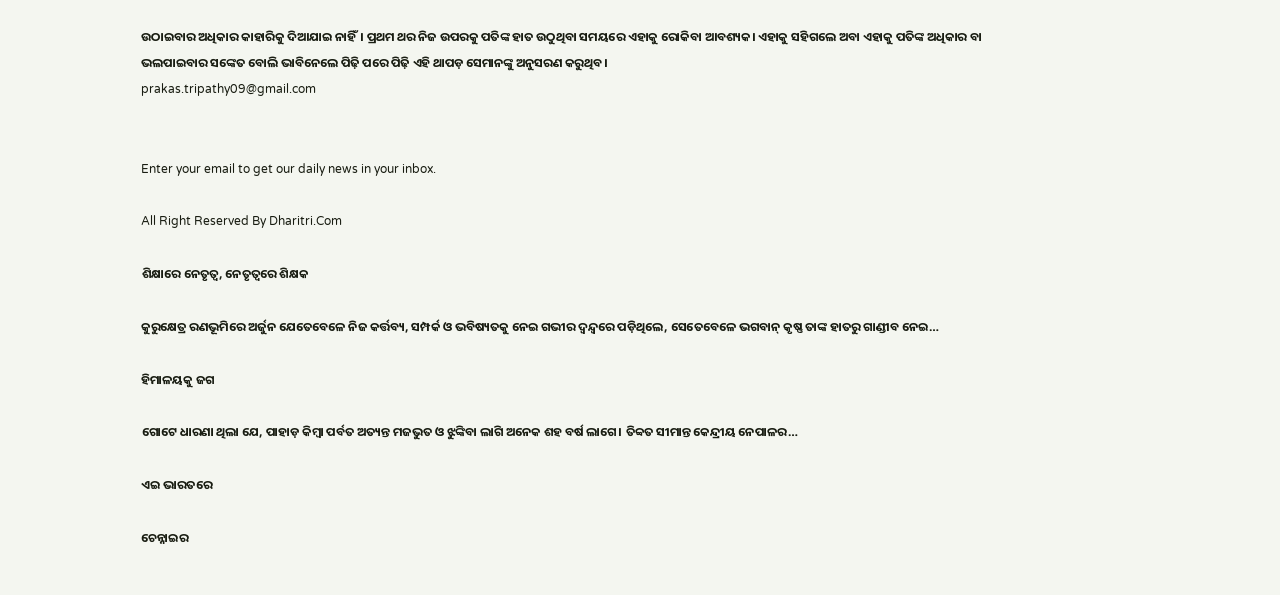ଉଠାଇବାର ଅଧିକାର କାହାରିକୁ ଦିଆଯାଇ ନାହିଁ। ପ୍ରଥମ ଥର ନିଜ ଉପରକୁ ପତିଙ୍କ ହାତ ଉଠୁଥିବା ସମୟରେ ଏହାକୁ ରୋକିବା ଆବଶ୍ୟକ। ଏହାକୁ ସହିଗଲେ ଅବା ଏହାକୁ ପତିଙ୍କ ଅଧିକାର ବା ଭଲପାଇବାର ସଙ୍କେତ ବୋଲି ଭାବିନେଲେ ପିଢ଼ି ପରେ ପିଢ଼ି ଏହି ଥାପଡ଼ ସେମାନଙ୍କୁ ଅନୁସରଣ କରୁଥିବ।
prakas.tripathy09@gmail.com


Enter your email to get our daily news in your inbox.

All Right Reserved By Dharitri.Com

ଶିକ୍ଷାରେ ନେତୃତ୍ୱ, ନେତୃତ୍ୱରେ ଶିକ୍ଷକ

କୁରୁକ୍ଷେତ୍ର ରଣଭୂମିରେ ଅର୍ଜୁନ ଯେତେବେଳେ ନିଜ କର୍ତ୍ତବ୍ୟ, ସମ୍ପର୍କ ଓ ଭବିଷ୍ୟତକୁ ନେଇ ଗଭୀର ଦ୍ୱନ୍ଦ୍ୱରେ ପଡ଼ିଥିଲେ, ସେତେବେଳେ ଭଗବାନ୍‌ କୃଷ୍ଣ ତାଙ୍କ ହାତରୁ ଗାଣ୍ଡୀବ ନେଇ…

ହିମାଳୟକୁ ଜଗ

ଗୋଟେ ଧାରଣା ଥିଲା ଯେ, ପାହାଡ଼ କିମ୍ବା ପର୍ବତ ଅତ୍ୟନ୍ତ ମଜଭୁତ ଓ ଝୁଙ୍କିବା ଲାଗି ଅନେକ ଶହ ବର୍ଷ ଲାଗେ। ତିବ୍ବତ ସୀମାନ୍ତ କେନ୍ଦ୍ରୀୟ ନେପାଳର…

ଏଇ ଭାରତରେ

ଚେନ୍ନାଇର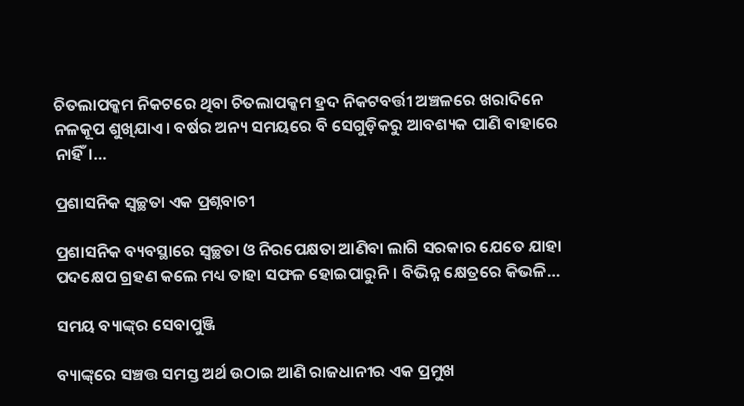ଚିତଲାପକ୍କମ ନିକଟରେ ଥିବା ଚିତଲାପକ୍କମ ହ୍ରଦ ନିକଟବର୍ତ୍ତୀ ଅଞ୍ଚଳରେ ଖରାଦିନେ ନଳକୂପ ଶୁଖିଯାଏ। ବର୍ଷର ଅନ୍ୟ ସମୟରେ ବି ସେଗୁଡ଼ିକରୁ ଆବଶ୍ୟକ ପାଣି ବାହାରେ ନାହିଁ।…

ପ୍ରଶାସନିକ ସ୍ବଚ୍ଛତା ଏକ ପ୍ରଶ୍ନବାଚୀ

ପ୍ରଶାସନିକ ବ୍ୟବସ୍ଥାରେ ସ୍ବଚ୍ଛତା ଓ ନିରପେକ୍ଷତା ଆଣିବା ଲାଗି ସରକାର ଯେତେ ଯାହା ପଦକ୍ଷେପ ଗ୍ରହଣ କଲେ ମଧ୍ୟ ତାହା ସଫଳ ହୋଇପାରୁନି। ବିଭିନ୍ନ କ୍ଷେତ୍ରରେ କିଭଳି…

ସମୟ ବ୍ୟାଙ୍କ୍‌ର ସେବାପୁଞ୍ଜି

ବ୍ୟାଙ୍କ୍‌ରେ ସଞ୍ଚତ୍ତ ସମସ୍ତ ଅର୍ଥ ଉଠାଇ ଆଣି ରାଜଧାନୀର ଏକ ପ୍ରମୁଖ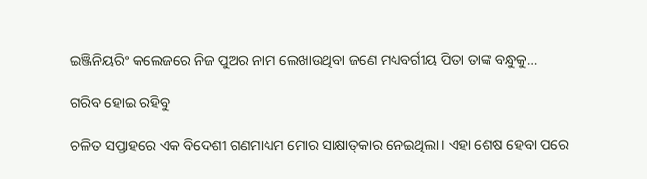ଇଞ୍ଜିନିୟରିଂ କଲେଜରେ ନିଜ ପୁଅର ନାମ ଲେଖାଉଥିବା ଜଣେ ମଧ୍ୟବର୍ଗୀୟ ପିତା ତାଙ୍କ ବନ୍ଧୁକୁ…

ଗରିବ ହୋଇ ରହିବୁ

ଚଳିତ ସପ୍ତାହରେ ଏକ ବିଦେଶୀ ଗଣମାଧ୍ୟମ ମୋର ସାକ୍ଷାତ୍‌କାର ନେଇଥିଲା। ଏହା ଶେଷ ହେବା ପରେ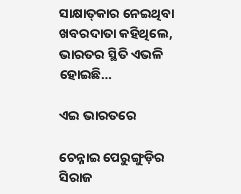ସାକ୍ଷାତ୍‌କାର ନେଇଥିବା ଖବରଦାତା କହିଥିଲେ, ଭାରତର ସ୍ଥିତି ଏଭଳି ହୋଇଛି…

ଏଇ ଭାରତରେ

ଚେନ୍ନାଇ ପେରୁଙ୍ଗୁଡ଼ିର ସିରାଜ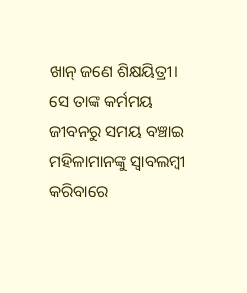ଖାନ୍‌ ଜଣେ ଶିକ୍ଷୟିତ୍ରୀ। ସେ ତାଙ୍କ କର୍ମମୟ ଜୀବନରୁ ସମୟ ବଞ୍ଚାଇ ମହିଳାମାନଙ୍କୁ ସ୍ବାବଲମ୍ବୀ କରିବାରେ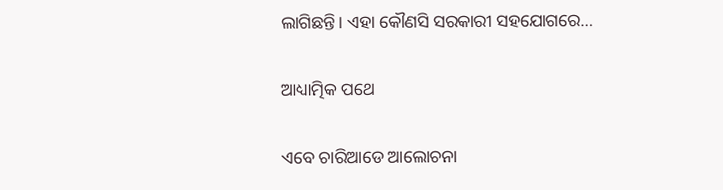ଲାଗିଛନ୍ତି। ଏହା କୌଣସି ସରକାରୀ ସହଯୋଗରେ…

ଆଧ୍ୟାତ୍ମିକ ପଥେ

ଏବେ ଚାରିଆଡେ ଆଲୋଚନା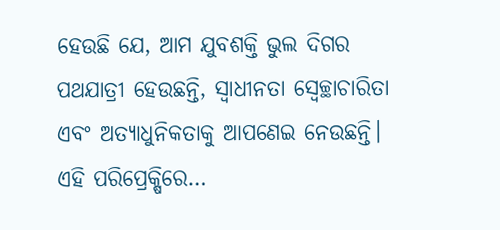ହେଉଛି ଯେ, ଆମ ଯୁବଶକ୍ତି ଭୁଲ ଦିଗର ପଥଯାତ୍ରୀ ହେଉଛନ୍ତି, ସ୍ବାଧୀନତା ସ୍ବେଚ୍ଛାଚାରିତା ଏବଂ ଅତ୍ୟାଧୁନିକତାକୁ ଆପଣେଇ ନେଉଛନ୍ତି। ଏହି ପରିପ୍ରେକ୍ଷିରେ…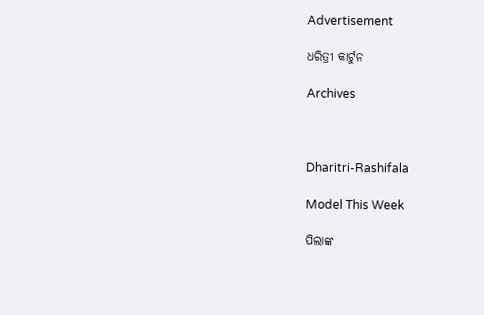Advertisement

ଧରିତ୍ରୀ କାର୍ଟୁନ

Archives



Dharitri-Rashifala

Model This Week

ପିଲାଙ୍କ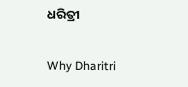ଧରିତ୍ରୀ

Why Dharitri